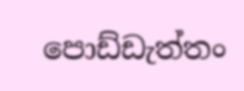පොඩ්ඩැත්තං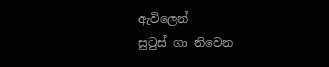ඇවිලෙන්
සුටුස් ගා නිවෙන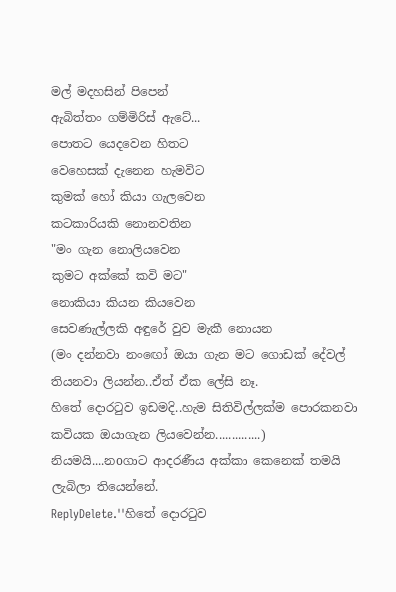මල් මදහසින් පිපෙන්
ඇබිත්තං ගම්මිරිස් ඇටේ...
පොතට යෙදවෙන හිතට
වෙහෙසක් දැනෙන හැමවිට
කුමක් හෝ කියා ගැලවෙන
කටකාරියකි නොනවතින
"මං ගැන නොලියවෙන
කුමට අක්කේ කවි මට"
නොකියා කියන කියවෙන
සෙවණැල්ලකි අඳුරේ වුව මැකී නොයන
(මං දන්නවා නංඟෝ ඔයා ගැන මට ගොඩක් දේවල් තියනවා ලියන්න..ඒත් ඒක ලේසි නෑ.
හිතේ දොරටුව ඉඩමදි..හැම සිතිවිල්ලක්ම පොරකනවා කවියක ඔයාගැන ලියවෙන්න..............)
නියමයි....නoගාට ආදරණීය අක්කා කෙනෙක් තමයි ලැබිලා තියෙන්නේ.
ReplyDelete.''හිතේ දොරටුව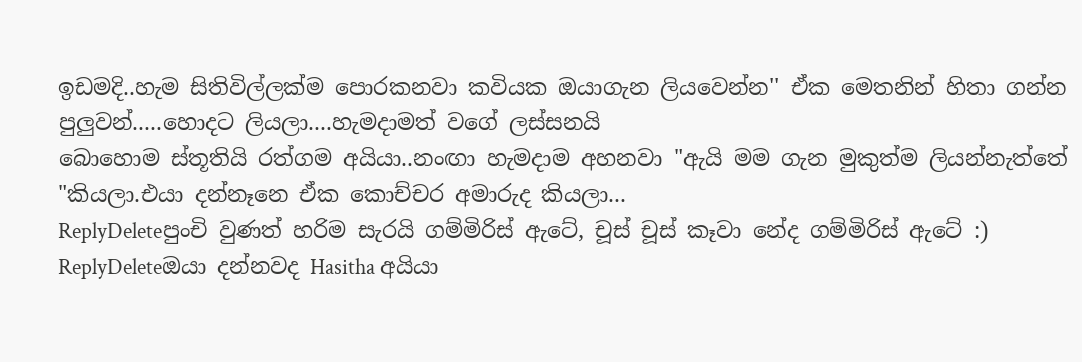ඉඩමදි..හැම සිතිවිල්ලක්ම පොරකනවා කවියක ඔයාගැන ලියවෙන්න'' ඒක මෙතනින් හිතා ගන්න පුලුවන්.....හොදට ලියලා....හැමදාමත් වගේ ලස්සනයි
බොහොම ස්තූතියි රත්ගම අයියා..නංඟා හැමදාම අහනවා "ඇයි මම ගැන මුකුත්ම ලියන්නැත්තේ "කියලා.එයා දන්නෑනෙ ඒක කොච්චර අමාරුද කියලා...
ReplyDeleteපුංචි වුණත් හරිම සැරයි ගම්මිරිස් ඇටේ, චූස් චූස් කෑවා නේද ගම්මිරිස් ඇටේ :)
ReplyDeleteඔයා දන්නවද Hasitha අයියා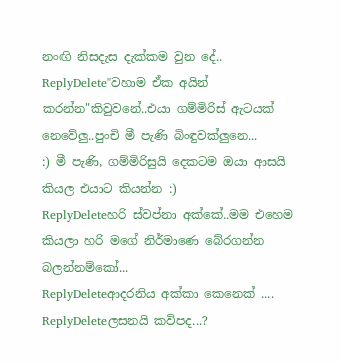නංඟි නිසදැස දැක්කම වුන දේ..
ReplyDelete"වහාම ඒක අයින් කරන්න"කිවුවනේ..එයා ගම්මිරිස් ඇටයක් නෙවේලු..පුංචි මී පැණි බිංඳුවක්ලුනෙ...
:) මී පැණි, ගම්මිරිසුයි දෙකටම ඔයා ආසයි කියල එයාට කියන්න :)
ReplyDeleteහරි ස්වප්නා අක්කේ..මම එහෙම කියලා හරි මගේ නිර්මාණෙ බේරගන්න බලන්නම්කෝ...
ReplyDeleteආදරනිය අක්කා කෙනෙක් ....
ReplyDeleteලසනයි කවිපද...?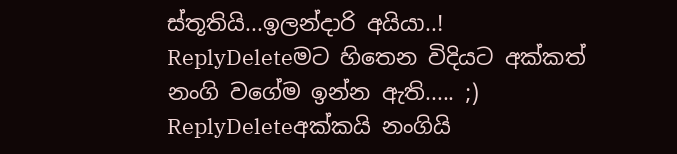ස්තූතියි...ඉලන්දාරි අයියා..!
ReplyDeleteමට හිතෙන විදියට අක්කත් නංගි වගේම ඉන්න ඇති..... ;)
ReplyDeleteඅක්කයි නංගියි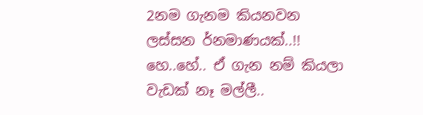2නම ගැනම කියනවන ලස්සන ර්නමාණයක්..!!
හෙ..හේ.. ඒ ගැන නම් කියලා වැඩක් නෑ මල්ලී..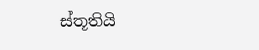ස්තූතියි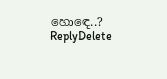හොඳෙ..?
ReplyDelete